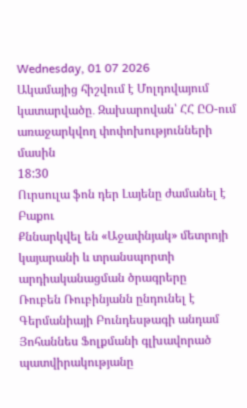Wednesday, 01 07 2026
Ակամայից հիշվում է Մոլդովայում կատարվածը․ Զախարովան՝ ՀՀ ԸՕ-ում առաջարկվող փոփոխությունների մասին
18:30
Ուրսուլա ֆոն դեր Լայենը ժամանել է Բաքու
Քննարկվել են «Աջափնյակ» մետրոյի կայարանի և տրանսպորտի արդիականացման ծրագրերը
Ռուբեն Ռուբինյանն ընդունել է Գերմանիայի Բունդեսթագի անդամ Յոհաննես Ֆոլքմանի գլխավորած պատվիրակությանը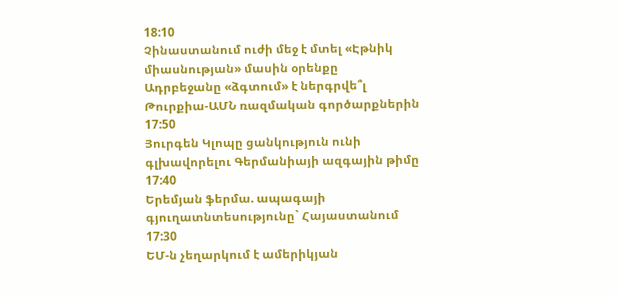18:10
Չինաստանում ուժի մեջ է մտել «Էթնիկ միասնության» մասին օրենքը
Ադրբեջանը «ձգտում» է ներգրվե՞լ Թուրքիա-ԱՄՆ ռազմական գործարքներին
17:50
Յուրգեն Կլոպը ցանկություն ունի գլխավորելու Գերմանիայի ազգային թիմը
17:40
Երեմյան ֆերմա. ապագայի գյուղատնտեսությունը` Հայաստանում
17:30
ԵՄ-ն չեղարկում է ամերիկյան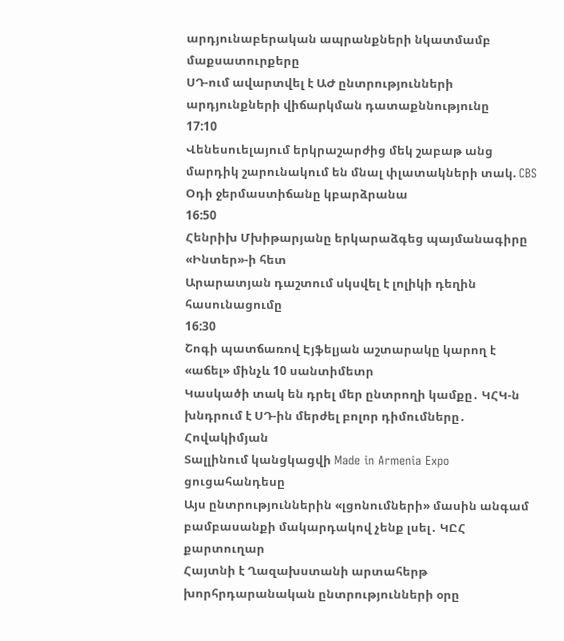արդյունաբերական ապրանքների նկատմամբ մաքսատուրքերը
ՍԴ-ում ավարտվել է ԱԺ ընտրությունների արդյունքների վիճարկման դատաքննությունը
17:10
Վենեսուելայում երկրաշարժից մեկ շաբաթ անց մարդիկ շարունակում են մնալ փլատակների տակ. CBS
Օդի ջերմաստիճանը կբարձրանա
16:50
Հենրիխ Մխիթարյանը երկարաձգեց պայմանագիրը «Ինտեր»-ի հետ
Արարատյան դաշտում սկսվել է լոլիկի դեղին հասունացումը
16:30
Շոգի պատճառով Էյֆելյան աշտարակը կարող է «աճել» մինչև 10 սանտիմետր
Կասկածի տակ են դրել մեր ընտրողի կամքը․ ԿՀԿ-ն խնդրում է ՍԴ-ին մերժել բոլոր դիմումները․ Հովակիմյան
Տալլինում կանցկացվի Made in Armenia Expo ցուցահանդեսը
Այս ընտրություններին «լցոնումների» մասին անգամ բամբասանքի մակարդակով չենք լսել․ ԿԸՀ քարտուղար
Հայտնի է Ղազախստանի արտահերթ խորհրդարանական ընտրությունների օրը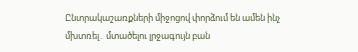Ընտրակաշառքների միջոցով փորձում են ամեն ինչ մխտռել․ մտածելու լրջագույն բան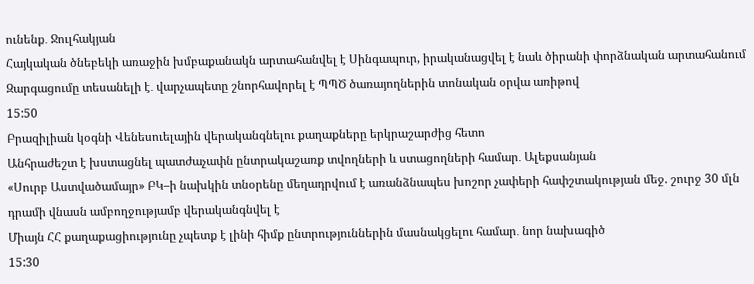ունենք․ Ջուլհակյան
Հայկական ծնեբեկի առաջին խմբաքանակն արտահանվել է Սինգապուր, իրականացվել է նաև ծիրանի փորձնական արտահանում
Զարգացումը տեսանելի է․ վարչապետը շնորհավորել է ՊՊԾ ծառայողներին տոնական օրվա առիթով
15:50
Բրազիլիան կօգնի Վենեսուելային վերականգնելու քաղաքները երկրաշարժից հետո
Անհրաժեշտ է խստացնել պատժաչափն ընտրակաշառք տվողների և ստացողների համար․ Ալեքսանյան
«Սուրբ Աստվածամայր» ԲԿ–ի նախկին տնօրենը մեղադրվում է առանձնապես խոշոր չափերի հափշտակության մեջ. շուրջ 30 մլն դրամի վնասն ամբողջությամբ վերականգնվել է
Միայն ՀՀ քաղաքացիությունը չպետք է լինի հիմք ընտրություններին մասնակցելու համար․ նոր նախագիծ
15:30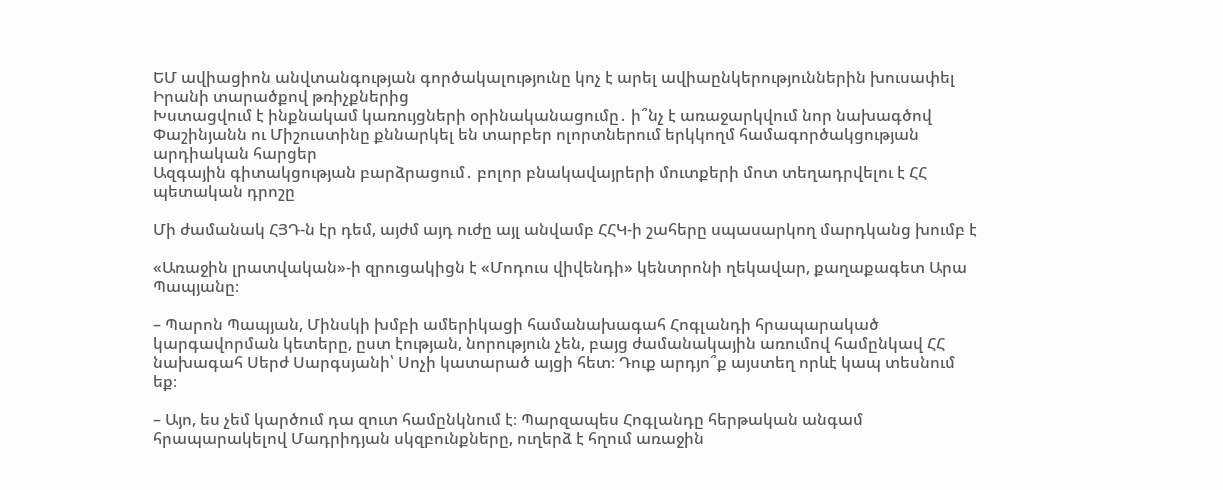ԵՄ ավիացիոն անվտանգության գործակալությունը կոչ է արել ավիաընկերություններին խուսափել Իրանի տարածքով թռիչքներից
Խստացվում է ինքնակամ կառույցների օրինականացումը․ ի՞նչ է առաջարկվում նոր նախագծով
Փաշինյանն ու Միշուստինը քննարկել են տարբեր ոլորտներում երկկողմ համագործակցության արդիական հարցեր
Ազգային գիտակցության բարձրացում․ բոլոր բնակավայրերի մուտքերի մոտ տեղադրվելու է ՀՀ պետական դրոշը

Մի ժամանակ ՀՅԴ-ն էր դեմ, այժմ այդ ուժը այլ անվամբ ՀՀԿ-ի շահերը սպասարկող մարդկանց խումբ է

«Առաջին լրատվական»-ի զրուցակիցն է «Մոդուս վիվենդի» կենտրոնի ղեկավար, քաղաքագետ Արա Պապյանը։

– Պարոն Պապյան, Մինսկի խմբի ամերիկացի համանախագահ Հոգլանդի հրապարակած կարգավորման կետերը, ըստ էության, նորություն չեն, բայց ժամանակային առումով համընկավ ՀՀ նախագահ Սերժ Սարգսյանի՝ Սոչի կատարած այցի հետ։ Դուք արդյո՞ք այստեղ որևէ կապ տեսնում եք։

– Այո, ես չեմ կարծում դա զուտ համընկնում է։ Պարզապես Հոգլանդը հերթական անգամ հրապարակելով Մադրիդյան սկզբունքները, ուղերձ է հղում առաջին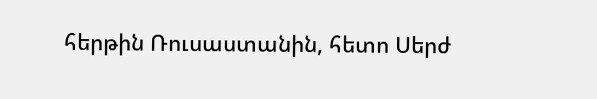հերթին Ռուսաստանին, հետո Սերժ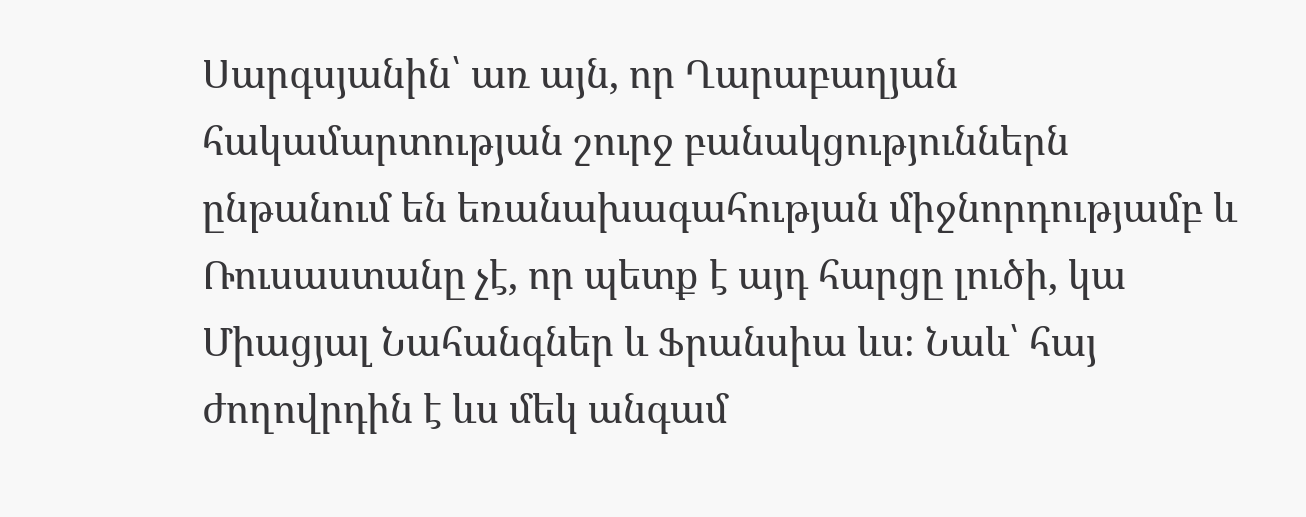Սարգսյանին՝ առ այն, որ Ղարաբաղյան հակամարտության շուրջ բանակցություններն ընթանում են եռանախագահության միջնորդությամբ և Ռուսաստանը չէ, որ պետք է այդ հարցը լուծի, կա Միացյալ Նահանգներ և Ֆրանսիա ևս։ Նաև՝ հայ ժողովրդին է ևս մեկ անգամ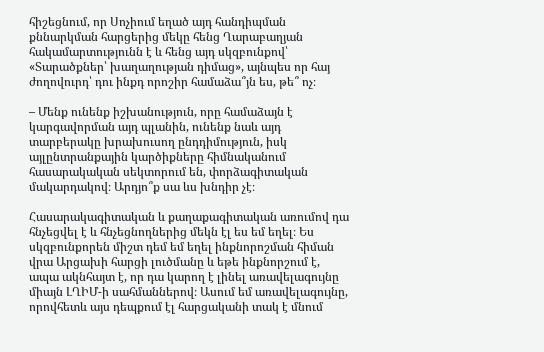հիշեցնում, որ Սոչիում եղած այդ հանդիպման քննարկման հարցերից մեկը հենց Ղարաբաղյան հակամարտությունն է և հենց այդ սկզբունքով՝ «Տարածքներ՝ խաղաղության դիմաց», այնպես որ հայ ժողովուրդ՝ դու ինքդ որոշիր համաձա՞յն ես, թե՞ ոչ։

– Մենք ունենք իշխանություն, որը համաձայն է կարգավորման այդ պլանին, ունենք նաև այդ տարբերակը խրախուսող ընդդիմություն, իսկ այլընտրանքային կարծիքները հիմնականում հասարակական սեկտորում են, փորձագիտական մակարդակով։ Արդյո՞ք սա ևս խնդիր չէ։

Հասարակագիտական և քաղաքագիտական առումով դա հնչեցվել է և հնչեցնողներից մեկն էլ ես եմ եղել։ Ես սկզբունքորեն միշտ դեմ եմ եղել ինքնորոշման հիման վրա Արցախի հարցի լուծմանը և եթե ինքնորշում է, ապա ակնհայտ է, որ դա կարող է լինել առավելագույնը միայն ԼՂԻՄ-ի սահմաններով։ Ասում եմ առավելագույնը, որովհետև այս դեպքում էլ հարցականի տակ է մնում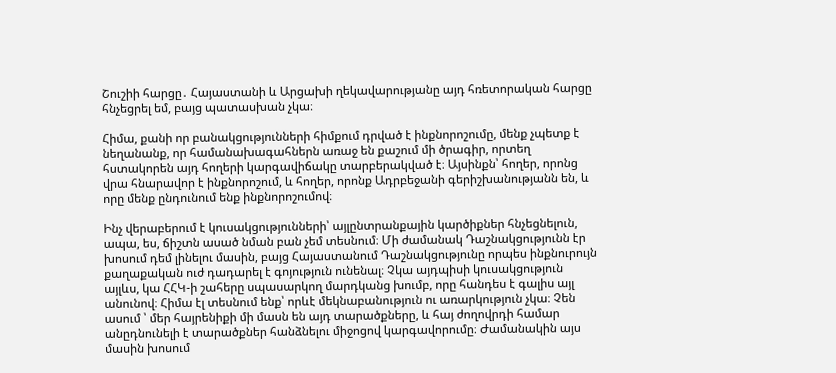Շուշիի հարցը․ Հայաստանի և Արցախի ղեկավարությանը այդ հռետորական հարցը հնչեցրել եմ, բայց պատասխան չկա։

Հիմա, քանի որ բանակցությունների հիմքում դրված է ինքնորոշումը, մենք չպետք է նեղանանք, որ համանախագահներն առաջ են քաշում մի ծրագիր, որտեղ հստակորեն այդ հողերի կարգավիճակը տարբերակված է։ Այսինքն՝ հողեր, որոնց վրա հնարավոր է ինքնորոշում, և հողեր, որոնք Ադրբեջանի գերիշխանությանն են, և որը մենք ընդունում ենք ինքնորոշումով։

Ինչ վերաբերում է կուսակցությունների՝ այլընտրանքային կարծիքներ հնչեցնելուն, ապա, ես, ճիշտն ասած նման բան չեմ տեսնում։ Մի ժամանակ Դաշնակցությունն էր խոսում դեմ լինելու մասին, բայց Հայաստանում Դաշնակցությունը որպես ինքնուրույն քաղաքական ուժ դադարել է գոյություն ունենալ։ Չկա այդպիսի կուսակցություն այլևս, կա ՀՀԿ-ի շահերը սպասարկող մարդկանց խումբ, որը հանդես է գալիս այլ անունով։ Հիմա էլ տեսնում ենք՝ որևէ մեկնաբանություն ու առարկություն չկա։ Չեն ասում ՝ մեր հայրենիքի մի մասն են այդ տարածքները, և հայ ժողովրդի համար անըդնունելի է տարածքներ հանձնելու միջոցով կարգավորումը։ Ժամանակին այս մասին խոսում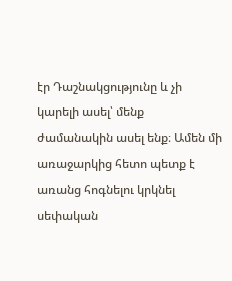էր Դաշնակցությունը և չի կարելի ասել՝ մենք ժամանակին ասել ենք։ Ամեն մի առաջարկից հետո պետք է առանց հոգնելու կրկնել սեփական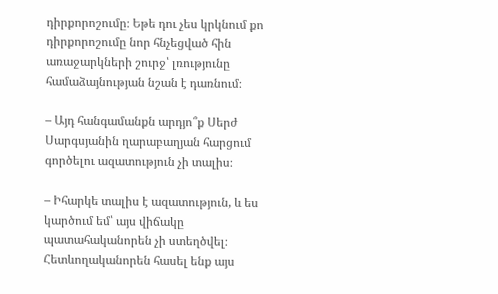դիրքորոշումը։ Եթե դու չես կրկնում քո դիրքորոշումը նոր հնչեցված հին առաջարկների շուրջ՝ լռությունը համաձայնության նշան է դառնում։

– Այդ հանգամանքն արդյո՞ք Սերժ Սարգսյանին ղարաբաղյան հարցում գործելու ազատություն չի տալիս։

– Իհարկե տալիս է ազատություն, և ես կարծում եմ՝ այս վիճակը պատահականորեն չի ստեղծվել։ Հետևողականորեն հասել ենք այս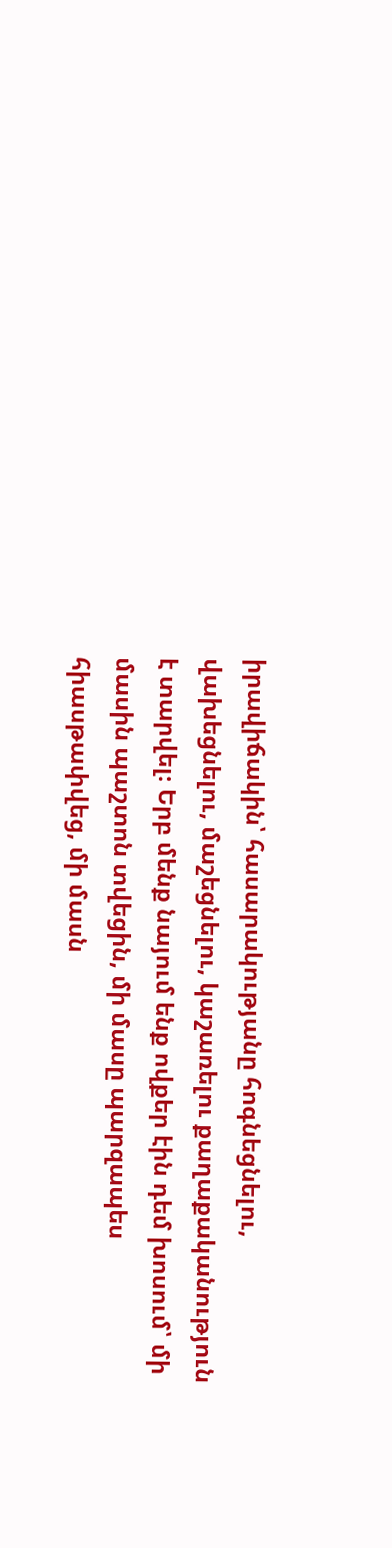իրավիճակին՝ հասարակությանը հոգնեցնելու, վախեցնելու, մաշեցնելու, կաշառելու քաղաքականություն է տարվել։ Երբ մենք նայում ենք ովքեր էին դեմ խոսում՝ մի մասին պաշտոն տվեցին, մի մասը պարզապես հիասթափվեց, մի մասն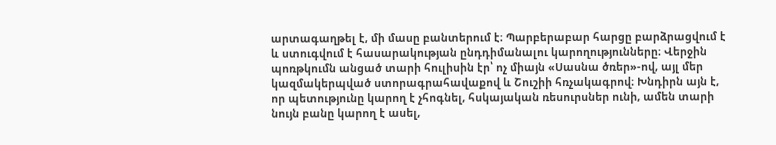արտագաղթել է, մի մասը բանտերում է։ Պարբերաբար հարցը բարձրացվում է և ստուգվում է հասարակության ընդդիմանալու կարողությունները։ Վերջին պոռթկումն անցած տարի հուլիսին էր՝ ոչ միայն «Սասնա ծռեր»-ով, այլ մեր կազմակերպված ստորագրահավաքով և Շուշիի հռչակագրով։ Խնդիրն այն է, որ պետությունը կարող է չհոգնել, հսկայական ռեսուրսներ ունի, ամեն տարի նույն բանը կարող է ասել,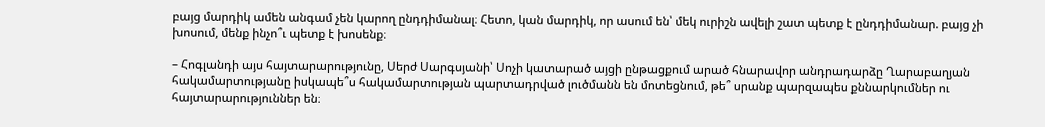բայց մարդիկ ամեն անգամ չեն կարող ընդդիմանալ։ Հետո, կան մարդիկ, որ ասում են՝ մեկ ուրիշն ավելի շատ պետք է ընդդիմանար. բայց չի խոսում, մենք ինչո՞ւ պետք է խոսենք։

– Հոգլանդի այս հայտարարությունը, Սերժ Սարգսյանի՝ Սոչի կատարած այցի ընթացքում արած հնարավոր անդրադարձը Ղարաբաղյան հակամարտությանը իսկապե՞ս հակամարտության պարտադրված լուծմանն են մոտեցնում, թե՞ սրանք պարզապես քննարկումներ ու հայտարարություններ են։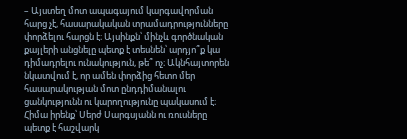– Այստեղ մոտ ապագայում կարգավորման հարց չէ, հասարակական տրամադրությունները փորձելու հարցն է։ Այսինքն՝ մինչև գործնական քայլերի անցնելը պետք է տեսնեն՝ արդյո՞ք կա դիմադրելու ունակություն, թե՞ ոչ։ Ակնհայտորեն նկատվում է, որ ամեն փորձից հետո մեր հասարակության մոտ ընդդիմանալու ցանկությունն ու կարողությունը պակասում է։ Հիմա իրենք՝ Սերժ Սարգսյանն ու ռուսները պետք է հաշվարկ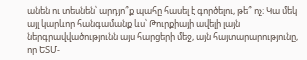անեն ու տեսնեն՝ արդյո՞ք պահը հասել է գործելու, թե՞ ոչ։ Կա մեկ այլ կարևոր հանգամանք ևս՝ Թուրքիայի ավելի լայն ներգրավվածությունն այս հարցերի մեջ, այն հայտարարությունը, որ ԵՏՄ-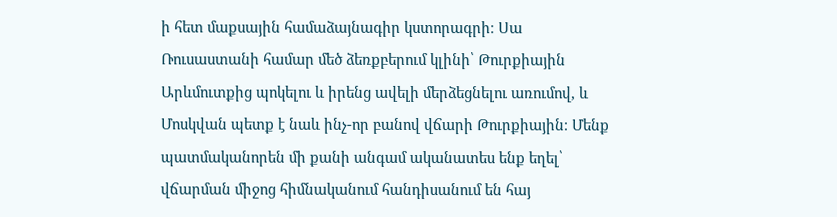ի հետ մաքսային համաձայնագիր կստորագրի։ Սա Ռուսաստանի համար մեծ ձեռքբերում կլինի՝ Թուրքիային Արևմուտքից պոկելու և իրենց ավելի մերձեցնելու առումով, և Մոսկվան պետք է նաև ինչ-որ բանով վճարի Թուրքիային։ Մենք պատմականորեն մի քանի անգամ ականատես ենք եղել՝ վճարման միջոց հիմնականում հանդիսանում են հայ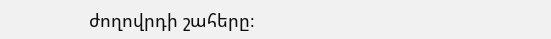ժողովրդի շահերը։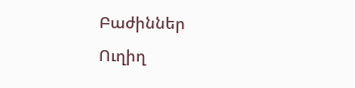Բաժիններ
Ուղիղ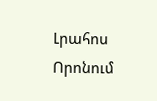Լրահոս
Որոնում